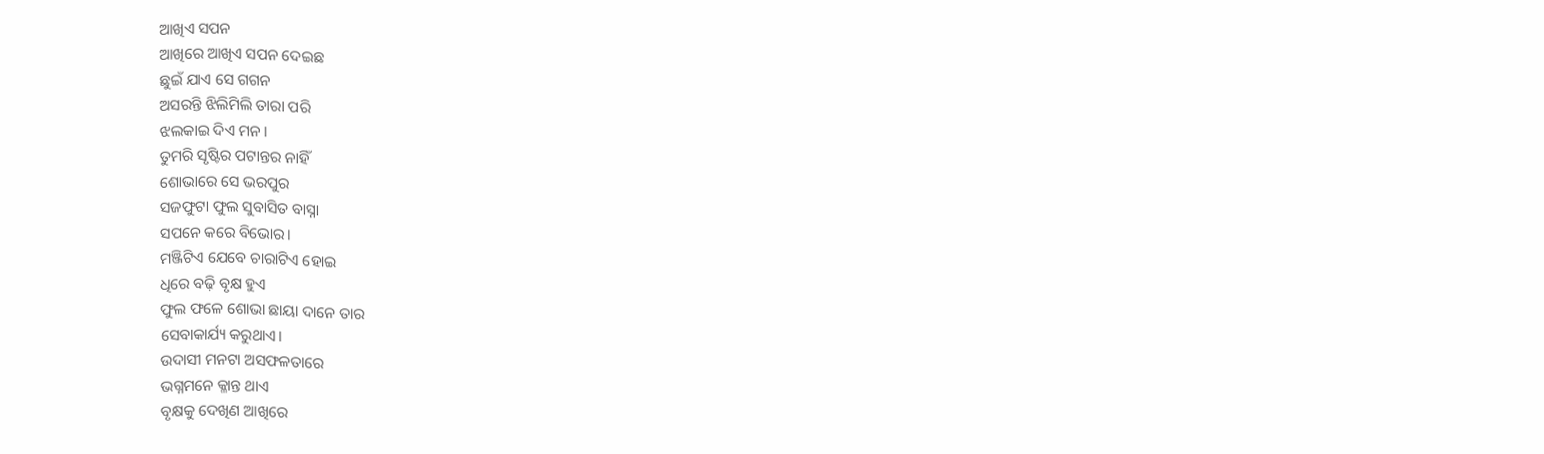ଆଖିଏ ସପନ
ଆଖିରେ ଆଖିଏ ସପନ ଦେଇଛ
ଛୁଇଁ ଯାଏ ସେ ଗଗନ
ଅସରନ୍ତି ଝିଲିମିଲି ତାରା ପରି
ଝଲକାଇ ଦିଏ ମନ।
ତୁମରି ସୃଷ୍ଟିର ପଟାନ୍ତର ନାହିଁ
ଶୋଭାରେ ସେ ଭରପୁର
ସଜଫୁଟା ଫୁଲ ସୁବାସିତ ବାସ୍ନା
ସପନେ କରେ ବିଭୋର।
ମଞ୍ଜିଟିଏ ଯେବେ ଚାରାଟିଏ ହୋଇ
ଧିରେ ବଢ଼ି ବୃକ୍ଷ ହୁଏ
ଫୁଲ ଫଳେ ଶୋଭା ଛାୟା ଦାନେ ତାର
ସେବାକାର୍ଯ୍ୟ କରୁଥାଏ।
ଉଦାସୀ ମନଟା ଅସଫଳତାରେ
ଭଗ୍ନମନେ କ୍ଳାନ୍ତ ଥାଏ
ବୃକ୍ଷକୁ ଦେଖିଣ ଆଖିରେ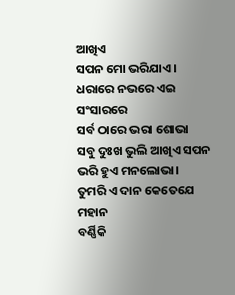ଆଖିଏ
ସପନ ମୋ ଭରିଯାଏ।
ଧରାରେ ନଭରେ ଏଇ ସଂସାରରେ
ସର୍ବ ଠାରେ ଭରା ଶୋଭା
ସବୁ ଦୁଃଖ ଭୁଲି ଆଖିଏ ସପନ
ଭରି ହୁଏ ମନଲୋଭା।
ତୁମରି ଏ ଦାନ କେତେଯେ ମହାନ
ବର୍ଣ୍ଣିକି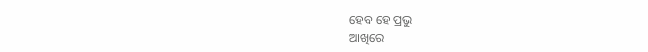ହେବ ହେ ପ୍ରଭୁ
ଆଖିରେ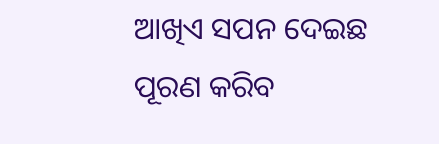ଆଖିଏ ସପନ ଦେଇଛ
ପୂରଣ କରିବ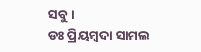ସବୁ।
ଡଃ ପ୍ରିୟମ୍ବଦା ସାମଲ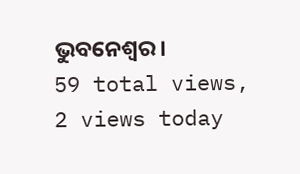ଭୁବନେଶ୍ୱର।
59 total views, 2 views today